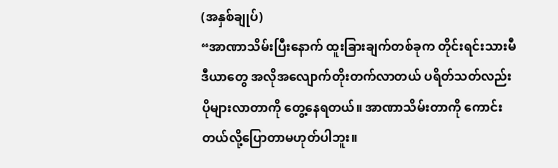(အနှစ်ချုပ်)
“အာဏာသိမ်းပြီးနောက် ထူးခြားချက်တစ်ခုက တိုင်းရင်းသားမီဒီယာတွေ အလိုအလျောက်တိုးတက်လာတယ် ပရိတ်သတ်လည်းပိုများလာတာကို တွေ့နေရတယ်။ အာဏာသိမ်းတာကို ကောင်းတယ်လို့ပြောတာမဟုတ်ပါဘူး။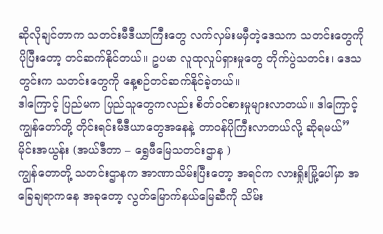ဆိုလိုချင်တာက သတင်းမီဒီယာကြီးတွေ လက်လှမ်းမမှီတဲ့ဒေသက သတင်းတွေကို ပိုပြီးတော့ တင်ဆက်နိုင်တယ်။ ဥပမာ လူထုလှုပ်ရှားမှုတွေ တိုက်ပွဲသတင်း၊ ဒေသတွင်းက သတင်းတွေကို နေ့စဉ်တင်ဆက်နိုင်ခဲ့တယ်။
ဒါကြောင့် ပြည်မက ပြည်သူတွေကလည်း စိတ်ဝင်စားမှုများလာတယ်။ ဒါကြောင့် ကျွန်တော်တို့ တိုင်းရင်းမီဒီယာတွေအနေနဲ့ တာဝန်ပိုကြီးလာတယ်လို့ ဆိုရမယ်”
မိုင်းအယွန်း (အယ်ဒီတာ – ရွှေဖီမြေသတင်းဌာန )
ကျွန်တောတို့ သတင်းဌာနက အာဏာသိမ်းပြီးတော့ အရင်က လားရှိုးမြို့ပေါ်မှာ အခြေချရာကနေ အခုတော့ လွတ်မြောက်နယ်မြေဆီကို သိမ်း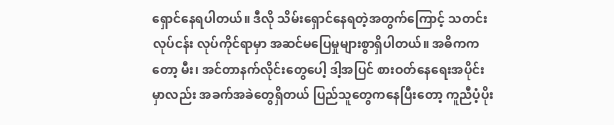ရှောင်နေရပါတယ်။ ဒီလို သိမ်းရှောင်နေရတဲ့အတွက်ကြောင့် သတင်းလုပ်ငန်း လုပ်ကိုင်ရာမှာ အဆင်မပြေမှုများစွာရှိပါတယ်။ အဓိကကတော့ မီး၊ အင်တာနက်လိုင်းတွေပေါ့ ဒါ့အပြင် စားဝတ်နေရေးအပိုင်းမှာလည်း အခက်အခဲတွေရှိတယ် ပြည်သူတွေကနေပြီးတော့ ကူညီပံ့ပိုး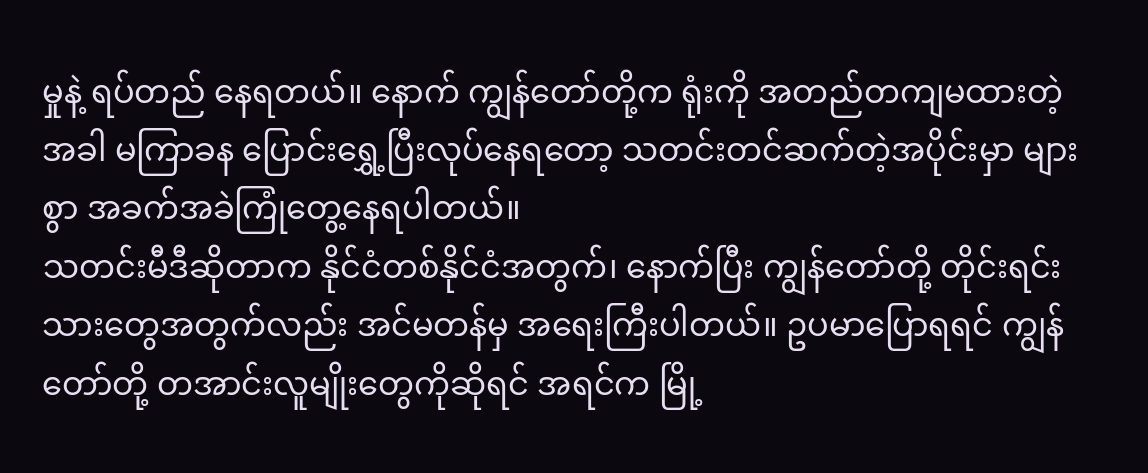မှုနဲ့ ရပ်တည် နေရတယ်။ နောက် ကျွန်တော်တို့က ရုံးကို အတည်တကျမထားတဲ့အခါ မကြာခန ပြောင်းရွှေ့ပြီးလုပ်နေရတော့ သတင်းတင်ဆက်တဲ့အပိုင်းမှာ များစွာ အခက်အခဲကြုံတွေ့နေရပါတယ်။
သတင်းမီဒီဆိုတာက နိုင်ငံတစ်နိုင်ငံအတွက်၊ နောက်ပြီး ကျွန်တော်တို့ တိုင်းရင်းသားတွေအတွက်လည်း အင်မတန်မှ အရေးကြီးပါတယ်။ ဥပမာပြောရရင် ကျွန်တော်တို့ တအာင်းလူမျိုးတွေကိုဆိုရင် အရင်က မြို့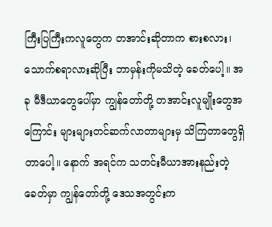ကြီးပြကြီးကလူတွေက တအာင်းဆိုတာက စားစလား၊ သောက်စရာလားဆိုပြီး ဘာမှန်းကိုမသိတဲ့ ခေတ်ပေါ့။ အခု မီဒီယာတွေပေါ်မှာ ကျွန်တော်တို့ တအာင်းလူမျိုးတွေအကြောင်း များများတင်ဆက်လာတာများမှ သိကြတာတွေရှိတာပေါ့။ နောက် အရင်က သတင်းမီယာအားနည်းတဲ့ခေတ်မှာ ကျွန်တော်တို့ ဒေသအတွင်းက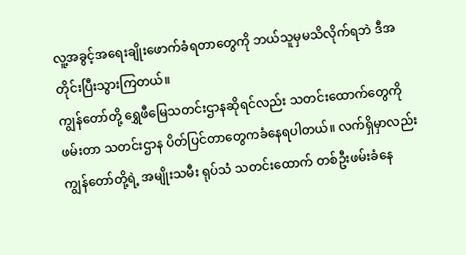လူ့အခွင့်အရေးချိုးဖောက်ခံရတာတွေကို ဘယ်သူမှမသိလိုက်ရဘဲ ဒီအတိုင်းပြီးသွားကြတယ်။
ကျွန်တော်တို့ ရွှေဖီမြေသတင်းဌာနဆိုရင်လည်း သတင်းထောက်တွေကို ဖမ်းတာ သတင်းဌာန ပိတ်ပြင်တာတွေကခံနေရပါတယ်။ လက်ရှိမှာလည်း ကျွန်တော်တို့ရဲ့ အမျိုးသမီး ရုပ်သံ သတင်းထောက် တစ်ဦးဖမ်းခံနေ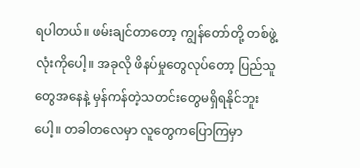ရပါတယ်။ ဖမ်းချင်တာတော့ ကျွန်တော်တို့ တစ်ဖွဲ့လုံးကိုပေါ့။ အခုလို ဖိနပ်မှုတွေလုပ်တော့ ပြည်သူတွေအနေနဲ့ မှန်ကန်တဲ့သတင်းတွေမရှိရနိုင်ဘူးပေါ့။ တခါတလေမှာ လူတွေကပြောကြမှာ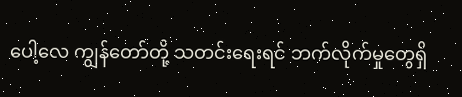ပေါ့လေ ကျွန်တော်တို့ သတင်းရေးရင် ဘက်လိုက်မှုတွေရှိ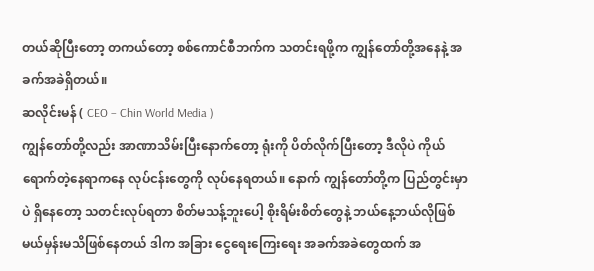တယ်ဆိုပြီးတော့ တကယ်တော့ စစ်ကောင်စီဘက်က သတင်းရဖို့က ကျွန်တော်တို့အနေနဲ့ အခက်အခဲရှိတယ်။
ဆလိုင်းမန် ( CEO – Chin World Media )
ကျွန်တော်တို့လည်း အာဏာသိမ်းပြီးနောက်တော့ ရုံးကို ပိတ်လိုက်ပြီးတော့ ဒီလိုပဲ ကိုယ်ရောက်တဲ့နေရာကနေ လုပ်ငန်းတွေကို လုပ်နေရတယ်။ နောက် ကျွန်တော်တို့က ပြည်တွင်းမှာပဲ ရှိနေတော့ သတင်းလုပ်ရတာ စိတ်မသန့်ဘူးပေါ့ စိုးရိမ်းစိတ်တွေနဲ့ ဘယ်နေ့ဘယ်လိုဖြစ်မယ်မှန်းမသိဖြစ်နေတယ် ဒါက အခြား ငွေရေးကြေးရေး အခက်အခဲတွေထက် အ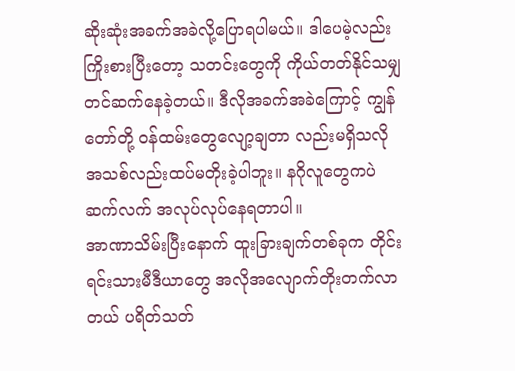ဆိုးဆုံးအခက်အခဲလို့ပြောရပါမယ်။ ဒါပေမဲ့လည်း ကြိုးစားပြီးတော့ သတင်းတွေကို ကိုယ်တတ်နိုင်သမျှ တင်ဆက်နေခဲ့တယ်။ ဒီလိုအခက်အခဲကြောင့် ကျွန်တော်တို့ ဝန်ထမ်းတွေလျော့ချတာ လည်းမရှိသလို အသစ်လည်းထပ်မတိုးခဲ့ပါဘူး။ နဂိုလူတွေကပဲ ဆက်လက် အလုပ်လုပ်နေရတာပါ။
အာဏာသိမ်းပြီးနောက် ထူးခြားချက်တစ်ခုက တိုင်းရင်းသားမီဒီယာတွေ အလိုအလျောက်တိုးတက်လာတယ် ပရိတ်သတ်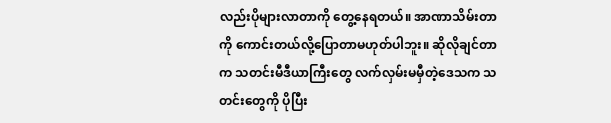လည်းပိုများလာတာကို တွေ့နေရတယ်။ အာဏာသိမ်းတာကို ကောင်းတယ်လို့ပြောတာမဟုတ်ပါဘူး။ ဆိုလိုချင်တာက သတင်းမီဒီယာကြီးတွေ လက်လှမ်းမမှီတဲ့ဒေသက သတင်းတွေကို ပိုပြီး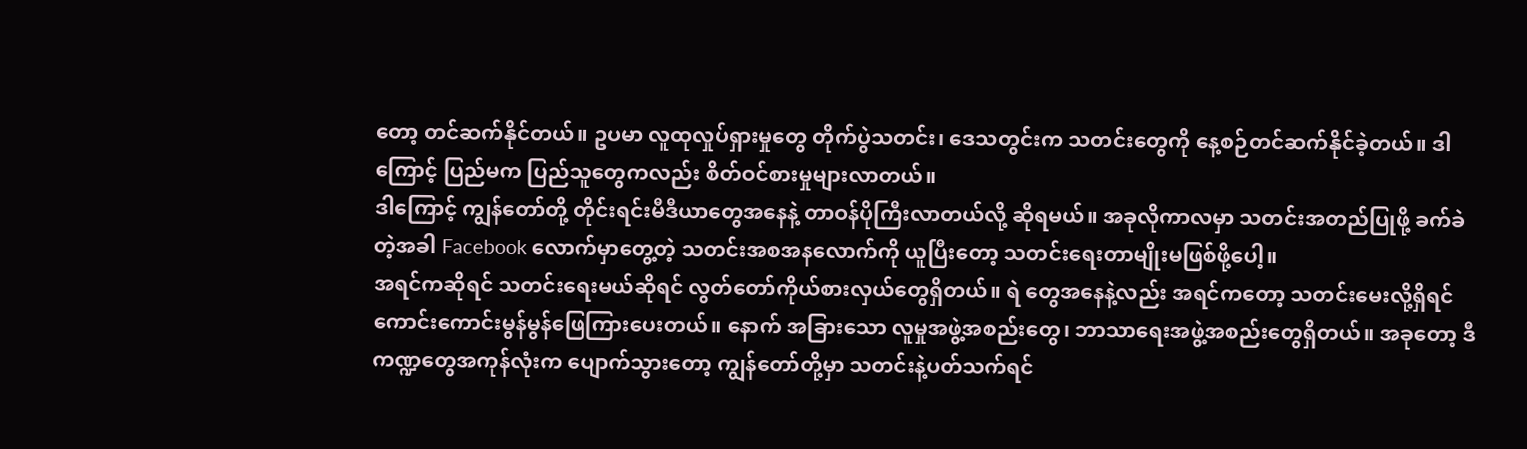တော့ တင်ဆက်နိုင်တယ်။ ဥပမာ လူထုလှုပ်ရှားမှုတွေ တိုက်ပွဲသတင်း၊ ဒေသတွင်းက သတင်းတွေကို နေ့စဉ်တင်ဆက်နိုင်ခဲ့တယ်။ ဒါကြောင့် ပြည်မက ပြည်သူတွေကလည်း စိတ်ဝင်စားမှုများလာတယ်။
ဒါကြောင့် ကျွန်တော်တို့ တိုင်းရင်းမီဒီယာတွေအနေနဲ့ တာဝန်ပိုကြီးလာတယ်လို့ ဆိုရမယ်။ အခုလိုကာလမှာ သတင်းအတည်ပြုဖို့ ခက်ခဲတဲ့အခါ Facebook လောက်မှာတွေ့တဲ့ သတင်းအစအနလောက်ကို ယူပြီးတော့ သတင်းရေးတာမျိုးမဖြစ်ဖို့ပေါ့။
အရင်ကဆိုရင် သတင်းရေးမယ်ဆိုရင် လွတ်တော်ကိုယ်စားလှယ်တွေရှိတယ်။ ရဲ တွေအနေနဲ့လည်း အရင်ကတော့ သတင်းမေးလို့ရှိရင် ကောင်းကောင်းမွန်မွန်ဖြေကြားပေးတယ်။ နောက် အခြားသော လူမှုအဖွဲ့အစည်းတွေ၊ ဘာသာရေးအဖွဲ့အစည်းတွေရှိတယ်။ အခုတော့ ဒီကဏ္ဍတွေအကုန်လုံးက ပျောက်သွားတော့ ကျွန်တော်တို့မှာ သတင်းနဲ့ပတ်သက်ရင်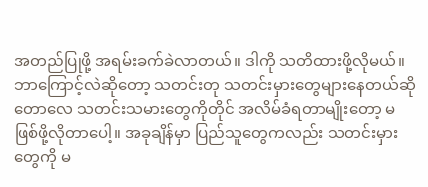အတည်ပြုဖို့ အရမ်းခက်ခဲလာတယ်။ ဒါကို သတိထားဖို့လိုမယ်။
ဘာကြောင့်လဲဆိုတော့ သတင်းတု သတင်းမှားတွေများနေတယ်ဆိုတောလေ သတင်းသမားတွေကိုတိုင် အလိမ်ခံရတာမျိုးတော့ မဖြစ်ဖို့လိုတာပေါ့။ အခုချိန်မှာ ပြည်သူတွေကလည်း သတင်းမှားတွေကို မ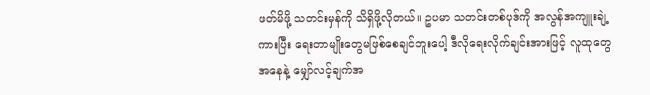ဖတ်မိဖို့ သတင်းမှန်ကို သိရှိဖို့လိုတယ်။ ဥပမာ သတင်းတစ်ပုဒ်ကို အလွန်အကျူးချဲ့ကားပြီး ရေးတာမျိုးတွေမဖြစ်စေချင်ဘူးပေါ့ ဒီလိုရေးလိုက်ချင်းအားဖြင့် လူထုတွေအနေနဲ့ မျှော်လင့်ချက်အ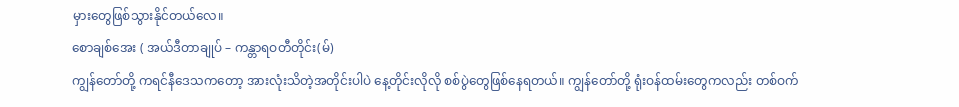မှားတွေဖြစ်သွားနိုင်တယ်လေ။
စောချစ်အေး ( အယ်ဒီတာချုပ် – ကန္တာရဝတီတိုင်း(မ်)
ကျွန်တော်တို့ ကရင်နီဒေသကတော့ အားလုံးသိတဲ့အတိုင်းပါပဲ နေ့တိုင်းလိုလို စစ်ပွဲတွေဖြစ်နေရတယ်။ ကျွန်တော်တို့ ရုံးဝန်ထမ်းတွေကလည်း တစ်ဝက်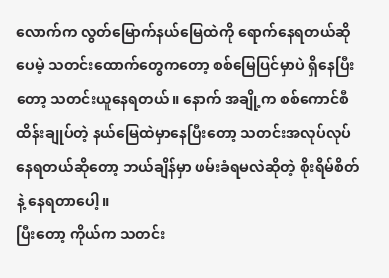လောက်က လွတ်မြောက်နယ်မြေထဲကို ရောက်နေရတယ်ဆိုပေမဲ့ သတင်းထောက်တွေကတော့ စစ်မြေပြင်မှာပဲ ရှိနေပြီးတော့ သတင်းယူနေရတယ်။ နောက် အချို့က စစ်ကောင်စီ ထိန်းချုပ်တဲ့ နယ်မြေထဲမှာနေပြီးတော့ သတင်းအလုပ်လုပ်နေရတယ်ဆိုတော့ ဘယ်ချိန်မှာ ဖမ်းခံရမလဲဆိုတဲ့ စိုးရိမ်စိတ်နဲ့ နေရတာပေါ့။
ပြီးတော့ ကိုယ်က သတင်း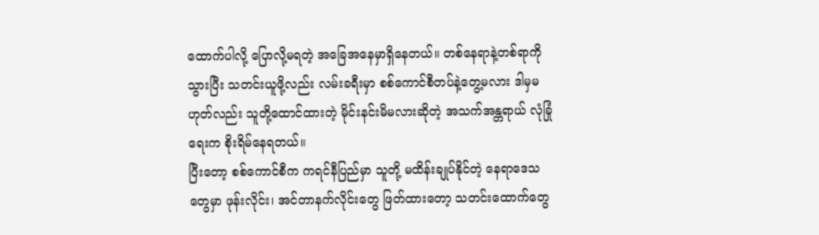ထောက်ပါလို့ ပြောလို့မရတဲ့ အခြေအနေမှာရှိနေတယ်။ တစ်နေရာနဲ့တစ်ရာကို သွားပြီး သတင်းယူဖို့လည်း လမ်းခရီးမှာ စစ်ကောင်စီတပ်နဲ့တွေ့မလား ဒါမှမဟုတ်လည်း သူတို့ထောင်ထားတဲ့ မိုင်းနင်းမိမလားဆိုတဲ့ အသက်အန္တရာယ် လုံခြုံရေးက စိုးရိမ်နေရတယ်။
ပြီးတော့ စစ်ကောင်စီက ကရင်နီပြည်မှာ သူတို့ မထိန်းချုပ်နိုင်တဲ့ နေရာဒေသတွေမှာ ဖုန်းလိုင်း၊ အင်တာနက်လိုင်းတွေ ဖြတ်ထားတော့ သတင်းထောက်တွေ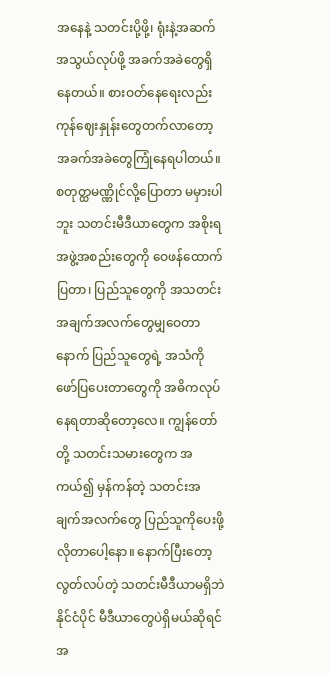အနေနဲ့ သတင်းပို့ဖို့၊ ရုံးနဲ့အဆက်အသွယ်လုပ်ဖို့ အခက်အခဲတွေရှိနေတယ်။ စားဝတ်နေရေးလည်း ကုန်ဈေးနှုန်းတွေတက်လာတော့ အခက်အခဲတွေကြုံနေရပါတယ်။
စတုတ္ထမဏ္ဏိုင်လို့ပြောတာ မမှားပါဘူး သတင်းမီဒီယာတွေက အစိုးရအဖွဲ့အစည်းတွေကို ဝေဖန်ထောက်ပြတာ၊ ပြည်သူတွေကို အသတင်းအချက်အလက်တွေမျှဝေတာ နောက် ပြည်သူတွေရဲ့ အသံကိုဖော်ပြပေးတာတွေကို အဓိကလုပ်နေရတာဆိုတော့လေ။ ကျွန်တော်တို့ သတင်းသမားတွေက အကယ်၍ မှန်ကန်တဲ့ သတင်းအချက်အလက်တွေ ပြည်သူကိုပေးဖို့လိုတာပေါ့နော။ နောက်ပြီးတော့ လွတ်လပ်တဲ့ သတင်းမီဒီယာမရှိဘဲ နိုင်ငံပိုင် မီဒီယာတွေပဲရှိမယ်ဆိုရင် အ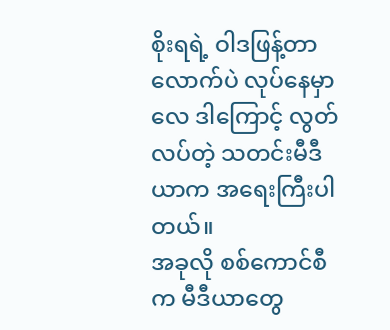စိုးရရဲ့ ဝါဒဖြန့်တာလောက်ပဲ လုပ်နေမှာလေ ဒါကြောင့် လွတ်လပ်တဲ့ သတင်းမီဒီယာက အရေးကြီးပါတယ်။
အခုလို စစ်ကောင်စီက မီဒီယာတွေ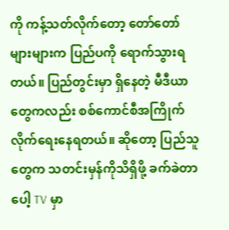ကို ကန့်သတ်လိုက်တော့ တော်တော်များများက ပြည်ပကို ရောက်သွားရတယ်။ ပြည်တွင်းမှာ ရှိနေတဲ့ မီဒီယာတွေကလည်း စစ်ကောင်စီအကြိုက်လိုက်ရေးနေရတယ်။ ဆိုတော့ ပြည်သူတွေက သတင်းမှန်ကိုသိရှိဖို့ ခက်ခဲတာပေါ့ TV မှာ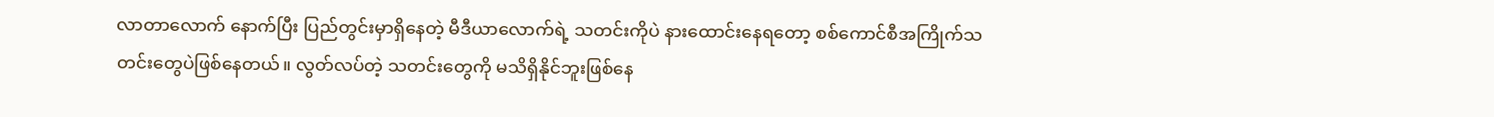လာတာလောက် နောက်ပြီး ပြည်တွင်းမှာရှိနေတဲ့ မီဒီယာလောက်ရဲ့ သတင်းကိုပဲ နားထောင်းနေရတော့ စစ်ကောင်စီအကြိုက်သတင်းတွေပဲဖြစ်နေတယ်။ လွတ်လပ်တဲ့ သတင်းတွေကို မသိရှိနိုင်ဘူးဖြစ်နေ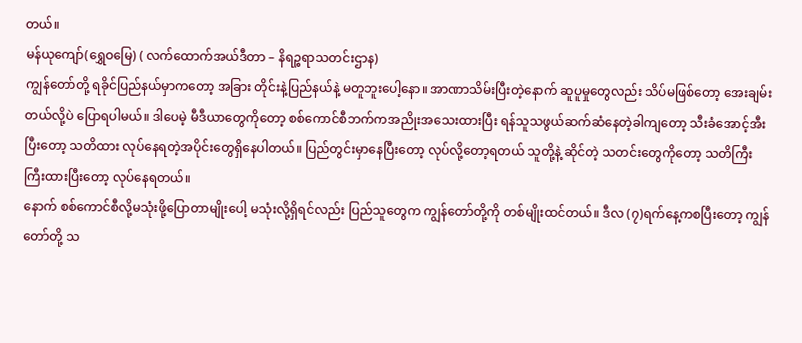တယ်။
မန်ယုကျော်(ရွှေဝမြေ) ( လက်ထောက်အယ်ဒီတာ – နိရဉ္စရာသတင်းဌာန)
ကျွန်တော်တို့ ရခိုင်ပြည်နယ်မှာကတော့ အခြား တိုင်းနဲ့ပြည်နယ်နဲ့ မတူဘူးပေါ့နော။ အာဏာသိမ်းပြီးတဲ့နောက် ဆူပူမှုတွေလည်း သိပ်မဖြစ်တော့ အေးချမ်းတယ်လို့ပဲ ပြောရပါမယ်။ ဒါပေမဲ့ မီဒီယာတွေကိုတော့ စစ်ကောင်စီဘက်ကအညိုးအသေးထားပြီး ရန်သူသဖွယ်ဆက်ဆံနေတဲ့ခါကျတော့ သီးခံအောင့်အီးပြီးတော့ သတိထား လုပ်နေရတဲ့အပိုင်းတွေရှိနေပါတယ်။ ပြည်တွင်းမှာနေပြီးတော့ လုပ်လို့တော့ရတယ် သူတို့နဲ့ ဆိုင်တဲ့ သတင်းတွေကိုတော့ သတိကြီးကြီးထားပြီးတော့ လုပ်နေရတယ်။
နောက် စစ်ကောင်စီလို့မသုံးဖို့ပြောတာမျိုးပေါ့ မသုံးလို့ရှိရင်လည်း ပြည်သူတွေက ကျွန်တော်တို့ကို တစ်မျိုးထင်တယ်။ ဒီလ (၇)ရက်နေ့ကစပြီးတော့ ကျွန်တော်တို့ သ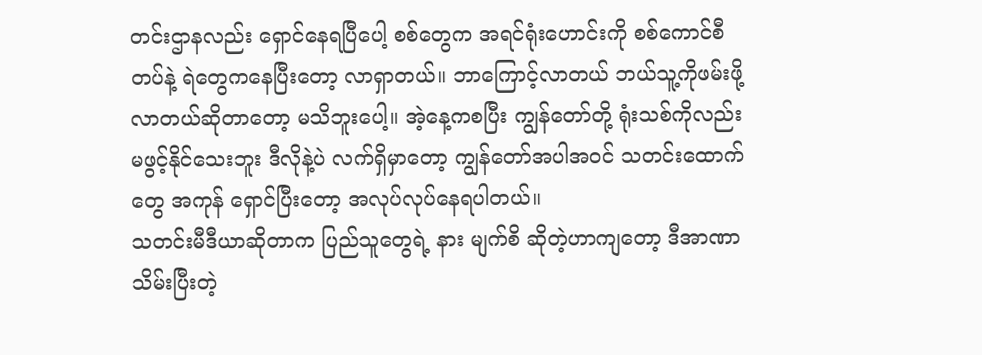တင်းဌာနလည်း ရှောင်နေရပြီပေါ့ စစ်တွေက အရင်ရုံးဟောင်းကို စစ်ကောင်စီတပ်နဲ့ ရဲတွေကနေပြီးတော့ လာရှာတယ်။ ဘာကြောင့်လာတယ် ဘယ်သူ့ကိုဖမ်းဖို့လာတယ်ဆိုတာတော့ မသိဘူးပေါ့။ အဲ့နေ့ကစပြီး ကျွန်တော်တို့ ရုံးသစ်ကိုလည်း မဖွင့်နိုင်သေးဘူး ဒီလိုနဲ့ပဲ လက်ရှိမှာတော့ ကျွန်တော်အပါအဝင် သတင်းထောက်တွေ အကုန် ရှောင်ပြီးတော့ အလုပ်လုပ်နေရပါတယ်။
သတင်းမီဒီယာဆိုတာက ပြည်သူတွေရဲ့ နား မျက်စိ ဆိုတဲ့ဟာကျတော့ ဒီအာဏာသိမ်းပြီးတဲ့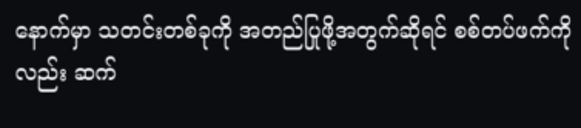နောက်မှာ သတင်းတစ်ခုကို အတည်ပြုဖို့အတွက်ဆိုရင် စစ်တပ်ဖက်ကိုလည်း ဆက်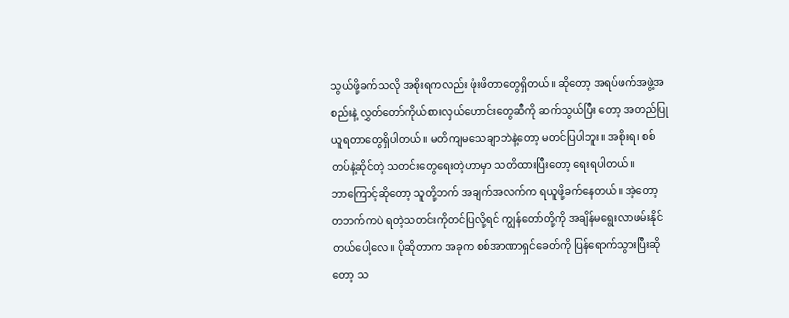သွယ်ဖို့ခက်သလို အစိုးရကလည်း ဖုံးဖိတာတွေရှိတယ်။ ဆိုတော့ အရပ်ဖက်အဖွဲ့အစည်းနဲ့ လွှတ်တော်ကိုယ်စားလှယ်ဟောင်းတွေဆီကို ဆက်သွယ်ပြီး တော့ အတည်ပြုယူရတာတွေရှိပါတယ်။ မတိကျမသေချာဘဲနဲ့တော့ မတင်ပြပါဘူး။ အစိုးရ၊ စစ်တပ်နဲ့ဆိုင်တဲ့ သတင်းတွေရေးတဲ့ဟာမှာ သတိထားပြီးတော့ ရေးရပါတယ်။
ဘာကြောင့်ဆိုတော့ သူတို့ဘက် အချက်အလက်က ရယူဖို့ခက်နေတယ်။ အဲ့တော့ တဘက်ကပဲ ရတဲ့သတင်းကိုတင်ပြလို့ရင် ကျွန်တော်တို့ကို အချိန်မရွေးလာဖမ်းနိုင် တယ်ပေါ့လေ။ ပိုဆိုတာက အခုက စစ်အာဏာရှင်ခေတ်ကို ပြန်ရောက်သွားပြီးဆိုတော့ သ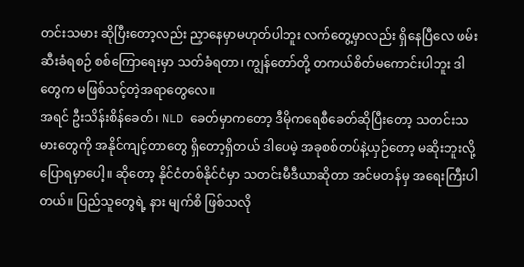တင်းသမား ဆိုပြီးတော့လည်း ညှာနေမှာမဟုတ်ပါဘူး လက်တွေ့မှာလည်း ရှိနေပြီလေ ဖမ်းဆီးခံရစဉ် စစ်ကြောရေးမှာ သတ်ခံရတာ၊ ကျွန်တော်တို့ တကယ်စိတ်မကောင်းပါဘူး ဒါတွေက မဖြစ်သင့်တဲ့အရာတွေလေ။
အရင် ဦးသိန်းစိန်ခေတ်၊ NLD ခေတ်မှာကတော့ ဒီမိုကရေစီခေတ်ဆိုပြီးတော့ သတင်းသမားတွေကို အနိုင်ကျင့်တာတွေ ရှိတော့ရှိတယ် ဒါပေမဲ့ အခုစစ်တပ်နဲ့ယှဉ်တော့ မဆိုးဘူးလို့ပြောရမှာပေါ့။ ဆိုတော့ နိုင်ငံတစ်နိုင်ငံမှာ သတင်းမီဒီယာဆိုတာ အင်မတန်မှ အရေးကြီးပါတယ်။ ပြည်သူတွေရဲ့ နား မျက်စိ ဖြစ်သလို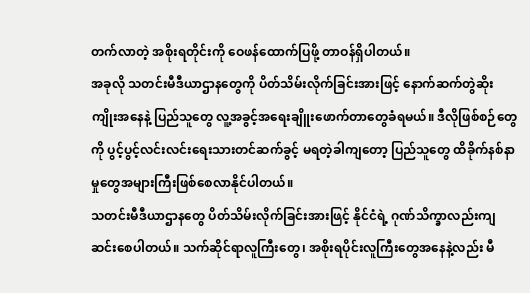တက်လာတဲ့ အစိုးရတိုင်းကို ဝေဖန်ထောက်ပြဖို့ တာဝန်ရှိပါတယ်။
အခုလို သတင်းမီဒီယာဌာနတွေကို ပိတ်သိမ်းလိုက်ခြင်းအားဖြင့် နောက်ဆက်တွဲဆိုးကျိုးအနေနဲ့ ပြည်သူတွေ လူ့အခွင့်အရေးချိူးဖောက်တာတွေခံရမယ်။ ဒီလိုဖြစ်စဉ်တွေကို ပွင့်ပွင့်လင်းလင်းရေးသားတင်ဆက်ခွင့် မရတဲ့ခါကျတော့ ပြည်သူတွေ ထိခိုက်နစ်နာမှုတွေအများကြီးဖြစ်စေလာနိုင်ပါတယ်။
သတင်းမီဒီယာဌာနတွေ ပိတ်သိမ်းလိုက်ခြင်းအားဖြင့် နိုင်ငံရဲ့ ဂုဏ်သိက္ခာလည်းကျဆင်းစေပါတယ်။ သက်ဆိုင်ရာလူကြီးတွေ၊ အစိုးရပိုင်းလူကြီးတွေအနေနဲ့လည်း မီ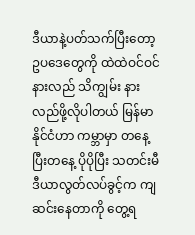ဒီယာနဲ့ပတ်သက်ပြီးတော့ ဥပဒေတွေကို ထဲထဲဝင်ဝင်နားလည် သိကျွမ်း နားလည်ဖို့လိုပါတယ် မြန်မာနိုင်ငံဟာ ကမ္ဘာမှာ တနေ့ပြီးတနေ့ ပိုပိုပြီး သတင်းမီဒီယာလွတ်လပ်ခွင့်က ကျဆင်းနေတာကို တွေ့ရ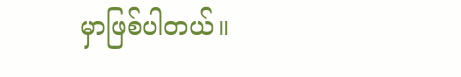မှာဖြစ်ပါတယ်။